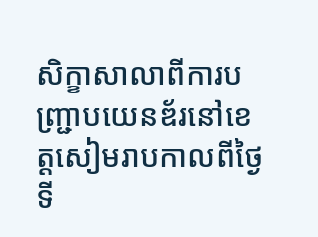សិក្ខាសាលាពីការបញ្ជ្រាបយេនឌ័រនៅខេត្តសៀមរាបកាលពីថ្ងៃទី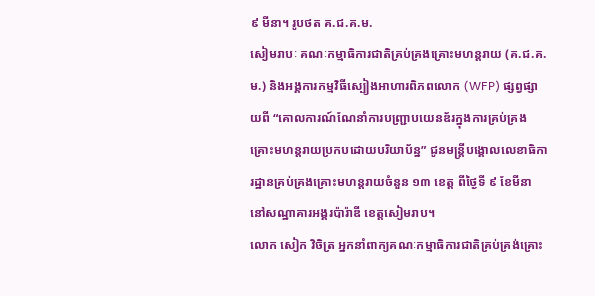៩ មីនា។ រូបថត គ.ជ.គ.ម.
សៀមរាបៈ គណៈកម្មាធិការជាតិគ្រប់គ្រងគ្រោះមហន្តរាយ (គ.ជ.គ.ម.) និងអង្គការកម្មវិធីស្បៀងអាហារពិភពលោក (WFP) ផ្សព្វផ្សាយពី “គោលការណ៍ណែនាំការបញ្ជ្រាបយេនឌ័រក្នុងការគ្រប់គ្រងគ្រោះមហន្តរាយប្រកបដោយបរិយាប័ន្ន” ជូនមន្ត្រីបង្គោលលេខាធិការដ្ឋានគ្រប់គ្រងគ្រោះមហន្តរាយចំនួន ១៣ ខេត្ត ពីថ្ងៃទី ៩ ខែមីនា នៅសណ្ឋាគារអង្គរប៉ារ៉ាឌី ខេត្តសៀមរាប។
លោក សៀក វិចិត្រ អ្នកនាំពាក្យគណៈកម្មាធិការជាតិគ្រប់គ្រង់គ្រោះ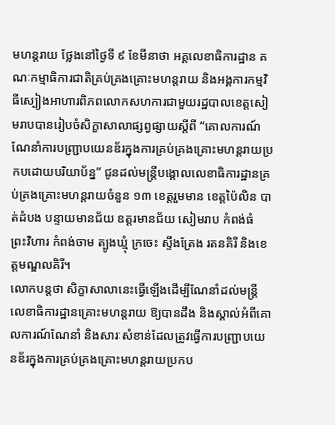មហន្តរាយ ថ្លែងនៅថ្ងៃទី ៩ ខែមីនាថា អគ្គលេខាធិការដ្ឋាន គណៈកម្មាធិការជាតិគ្រប់គ្រងគ្រោះមហន្តរាយ និងអង្គការកម្មវិធីស្បៀងអាហារពិភពលោកសហការជាមួយរដ្ឋបាលខេត្តសៀមរាបបានរៀបចំសិក្ខាសាលាផ្សព្វផ្សាយស្តីពី “គោលការណ៍ណែនាំការបញ្ជ្រាបយេនឌ័រក្នុងការគ្រប់គ្រងគ្រោះមហន្តរាយប្រកបដោយបរិយាប័ន្ន” ជូនដល់មន្ត្រីបង្គោលលេខាធិការដ្ឋានគ្រប់គ្រងគ្រោះមហន្តរាយចំនួន ១៣ ខេត្តរួមមាន ខេត្តប៉ៃលិន បាត់ដំបង បន្ទាយមានជ័យ ឧត្តរមានជ័យ សៀមរាប កំពង់ធំ ព្រះវិហារ កំពង់ចាម ត្បូងឃ្មុំ ក្រចេះ ស្ទឹងត្រែង រតនគិរី និងខេត្តមណ្ឌលគិរី។
លោកបន្តថា សិក្ខាសាលានេះធ្វើឡើងដើម្បីណែនាំដល់មន្ត្រីលេខាធិការដ្ឋានគ្រោះមហន្តរាយ ឱ្យបានដឹង និងស្គាល់អំពីគោលការណ៍ណែនាំ និងសារៈសំខាន់ដែលត្រូវធ្វើការបញ្ជ្រាបយេនឌ័រក្នុងការគ្រប់គ្រងគ្រោះមហន្តរាយប្រកប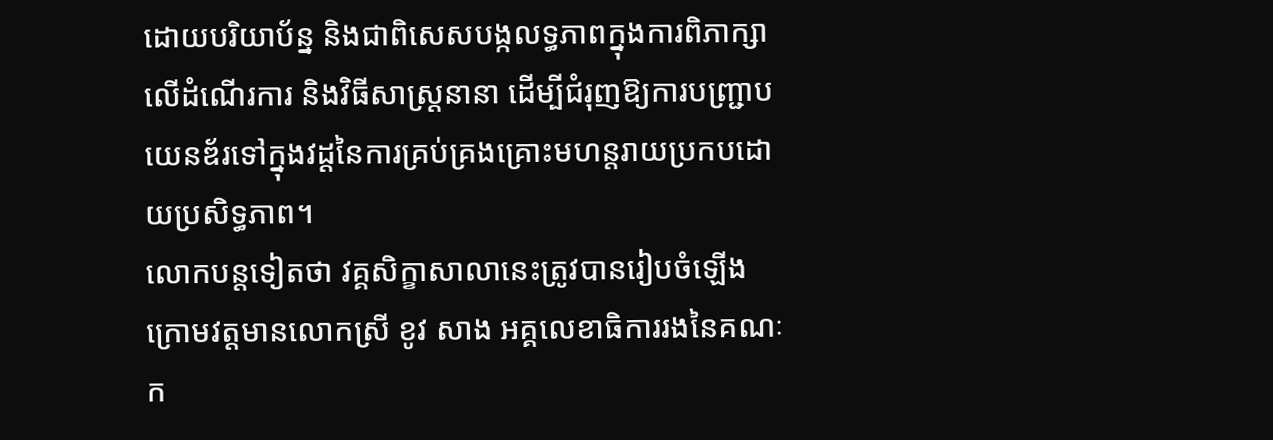ដោយបរិយាប័ន្ន និងជាពិសេសបង្កលទ្ធភាពក្នុងការពិភាក្សាលើដំណើរការ និងវិធីសាស្ត្រនានា ដើម្បីជំរុញឱ្យការបញ្ជ្រាបយេនឌ័រទៅក្នុងវដ្ដនៃការគ្រប់គ្រងគ្រោះមហន្តរាយប្រកបដោយប្រសិទ្ធភាព។
លោកបន្តទៀតថា វគ្គសិក្ខាសាលានេះត្រូវបានរៀបចំឡើងក្រោមវត្តមានលោកស្រី ខូវ សាង អគ្គលេខាធិការរងនៃគណៈក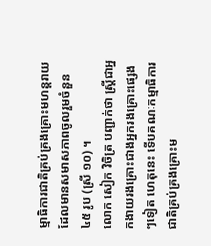ម្មាធិការជាតិគ្រប់គ្រងគ្រោះមហន្តរាយ ដែលមានសមាសភាពចូលរួមចំនួន ៤៥ រូប (ស្រី ១០) ។
លោក សៀក វិចិត្រ បញ្ជាក់ថា ស្ត្រីជាអ្នកងាយរងគ្រោះជាងអ្នករងគ្រោះផ្សេងៗទៀត ហេតុនេះ ទើបគណៈកម្មាធិការជាតិគ្រប់គ្រងគ្រោះម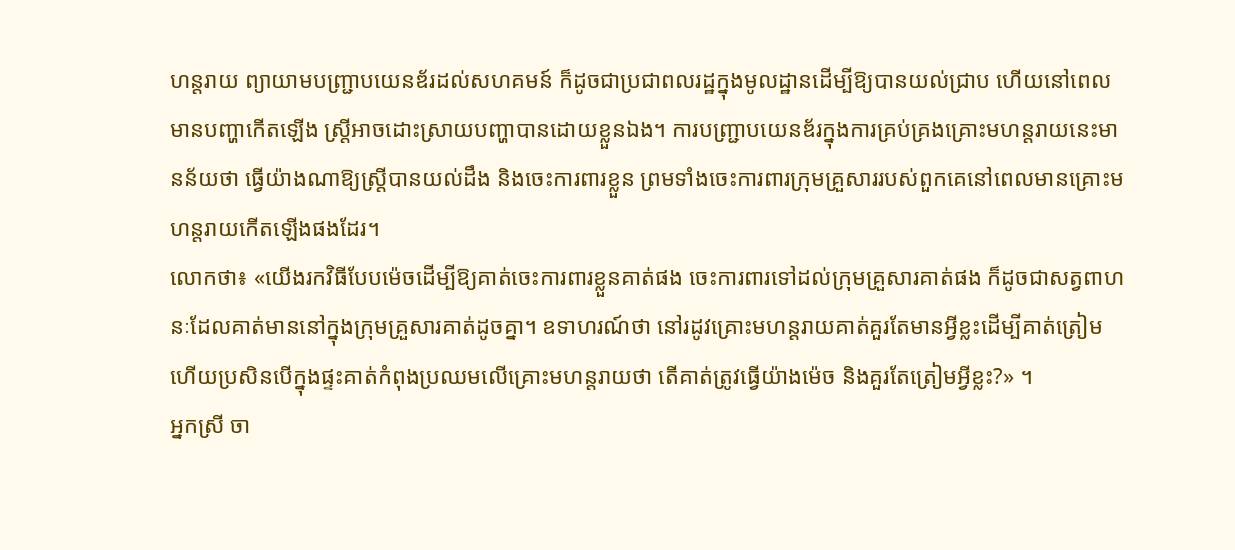ហន្តរាយ ព្យាយាមបញ្ជ្រាបយេនឌ័រដល់សហគមន៍ ក៏ដូចជាប្រជាពលរដ្ឋក្នុងមូលដ្ឋានដើម្បីឱ្យបានយល់ជ្រាប ហើយនៅពេលមានបញ្ហាកើតឡើង ស្ត្រីអាចដោះស្រាយបញ្ហាបានដោយខ្លួនឯង។ ការបញ្ជ្រាបយេនឌ័រក្នុងការគ្រប់គ្រងគ្រោះមហន្តរាយនេះមានន័យថា ធ្វើយ៉ាងណាឱ្យស្ត្រីបានយល់ដឹង និងចេះការពារខ្លួន ព្រមទាំងចេះការពារក្រុមគ្រួសាររបស់ពួកគេនៅពេលមានគ្រោះមហន្តរាយកើតឡើងផងដែរ។
លោកថា៖ «យើងរកវិធីបែបម៉េចដើម្បីឱ្យគាត់ចេះការពារខ្លួនគាត់ផង ចេះការពារទៅដល់ក្រុមគ្រួសារគាត់ផង ក៏ដូចជាសត្វពាហនៈដែលគាត់មាននៅក្នុងក្រុមគ្រួសារគាត់ដូចគ្នា។ ឧទាហរណ៍ថា នៅរដូវគ្រោះមហន្តរាយគាត់គួរតែមានអ្វីខ្លះដើម្បីគាត់ត្រៀម ហើយប្រសិនបើក្នុងផ្ទះគាត់កំពុងប្រឈមលើគ្រោះមហន្តរាយថា តើគាត់ត្រូវធ្វើយ៉ាងម៉េច និងគួរតែត្រៀមអ្វីខ្លះ?» ។
អ្នកស្រី ចា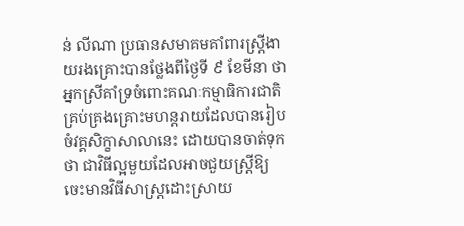ន់ លីណា ប្រធានសមាគមគាំពារស្ត្រីងាយរងគ្រោះបានថ្លែងពីថ្ងៃទី ៩ ខែមីនា ថា អ្នកស្រីគាំទ្រចំពោះគណៈកម្មាធិការជាតិគ្រប់គ្រងគ្រោះមហន្តរាយដែលបានរៀបចំវគ្គសិក្ខាសាលានេះ ដោយបានចាត់ទុកថា ជាវិធីល្អមួយដែលអាចជួយស្ត្រីឱ្យចេះមានវិធីសាស្ត្រដោះស្រាយ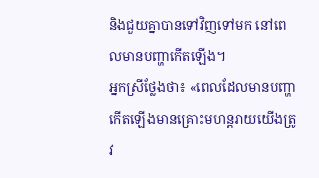និងជួយគ្នាបានទៅវិញទៅមក នៅពេលមានបញ្ហាកើតឡើង។
អ្នកស្រីថ្លែងថា៖ «ពេលដែលមានបញ្ហាកើតឡើងមានគ្រោះមហន្តរាយយើងត្រូវ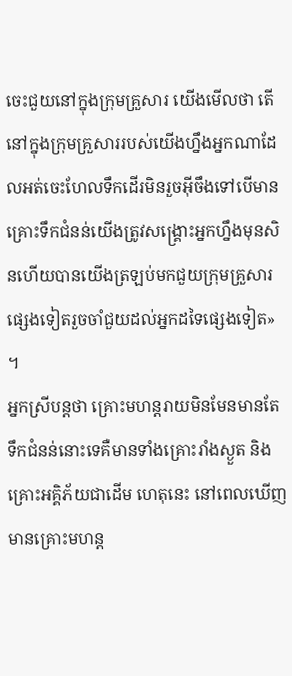ចេះជួយនៅក្នុងក្រុមគ្រួសារ យើងមើលថា តើនៅក្នុងក្រុមគ្រួសាររបស់យើងហ្នឹងអ្នកណាដែលអត់ចេះហែលទឹកដើរមិនរួចអ៊ីចឹងទៅបើមានគ្រោះទឹកជំនន់យើងត្រូវសង្គ្រោះអ្នកហ្នឹងមុនសិនហើយបានយើងត្រឡប់មកជួយក្រុមគ្រួសារផ្សេងទៀតរួចចាំជួយដល់អ្នកដទៃផ្សេងទៀត» ។
អ្នកស្រីបន្តថា គ្រោះមហន្តរាយមិនមែនមានតែទឹកជំនន់នោះទេគឺមានទាំងគ្រោះរាំងស្ងួត និងគ្រោះអគ្គិភ័យជាដើម ហេតុនេះ នៅពេលឃើញមានគ្រោះមហន្ត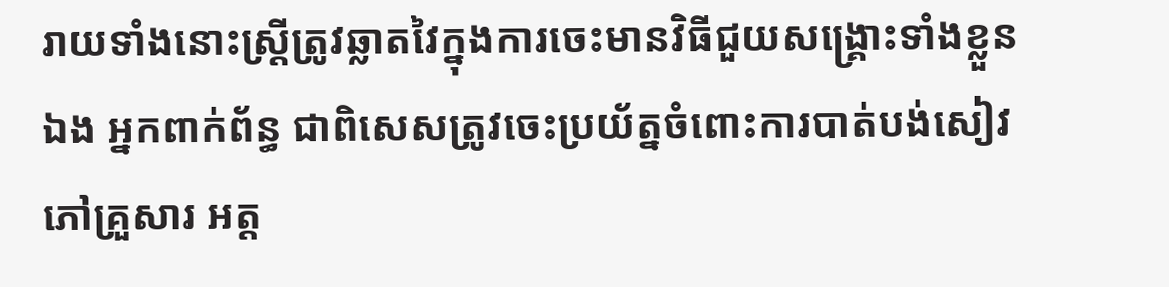រាយទាំងនោះស្ត្រីត្រូវឆ្លាតវៃក្នុងការចេះមានវិធីជួយសង្គ្រោះទាំងខ្លួនឯង អ្នកពាក់ព័ន្ធ ជាពិសេសត្រូវចេះប្រយ័ត្នចំពោះការបាត់បង់សៀវភៅគ្រួសារ អត្ត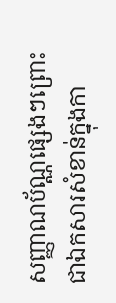សញ្ញាណប័ណ្ណផ្សេងៗព្រោះជាឯកសារសំខាន់ក្នុងកា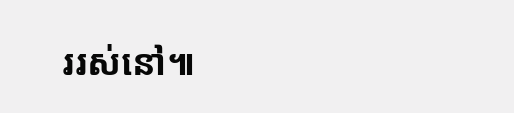ររស់នៅ៕